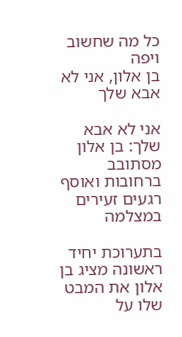כל מה שחשוב ויפה
בן אלון, אני לא אבא שלך

אני לא אבא שלך: בן אלון מסתובב ברחובות ואוסף רגעים זעירים במצלמה

בתערוכת יחיד ראשונה מציג בן אלון את המבט שלו על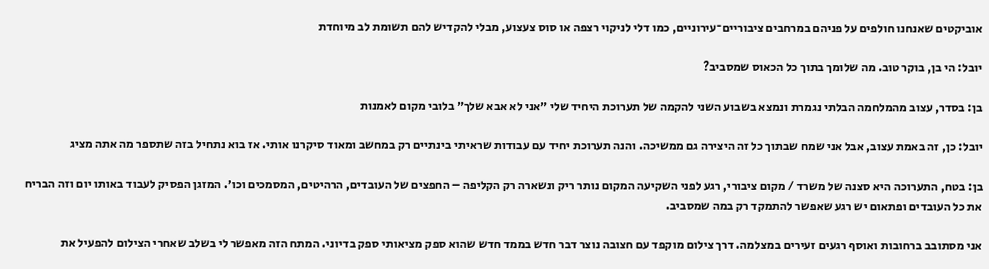אוביקטים שאנחנו חולפים על פניהם במרחבים ציבוריים־עירוניים, כמו דלי לניקוי רצפה או סוס צעצוע, מבלי להקדיש להם תשומת לב מיוחדת

יובל: הי בן, בוקר טוב. מה שלומך בתוך כל הכאוס שמסביב?

בן: בסדר, עצוב מהמלחמה הבלתי נגמרת ונמצא בשבוע השני להקמה של תערוכת היחיד שלי ״אני לא אבא שלך״ בלובי מקום לאמנות

יובל: כן, זה באמת עצוב, אבל אני שמח שבתוך כל זה היצירה גם ממשיכה. והנה תערוכת יחיד עם עבודות שראיתי בינתיים רק במחשב ומאוד סיקרנו אותי. אז בוא נתחיל בזה שתספר מה אתה מציג

בן: בטח, התערוכה היא סצנה של משרד / מקום ציבורי, רגע לפני השקיעה המקום נותר ריק ונשארה רק הקליפה – החפצים של העובדים, הרהיטים, המסמכים וכו׳. המזגן הפסיק לעבוד באותו יום וזה הבריח את כל העובדים ופתאום יש רגע שאפשר להתמקד רק במה שמסביב.

אני מסתובב ברחובות ואוסף רגעים זעירים במצלמה. דרך צילום מוקפד עם חצובה נוצר דבר חדש בממד חדש שהוא ספק מציאותי ספק בדיוני. המתח הזה מאפשר לי בשלב שאחרי הצילום להפעיל את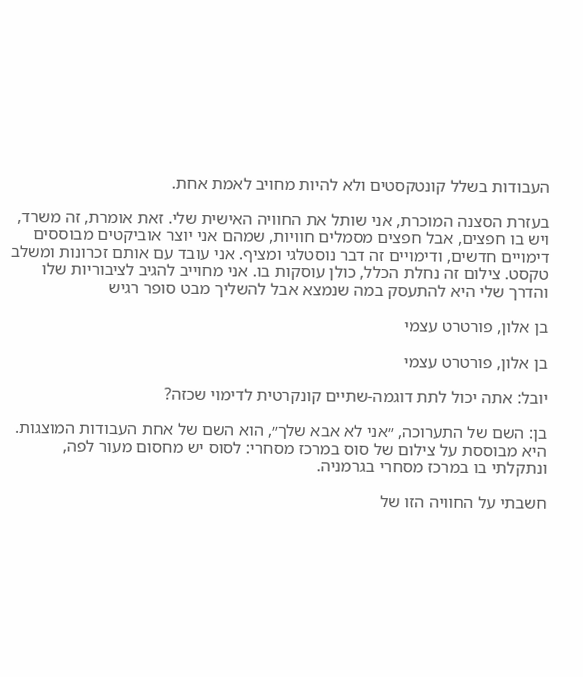העבודות בשלל קונטקסטים ולא להיות מחויב לאמת אחת.

בעזרת הסצנה המוכרת, אני שותל את החוויה האישית שלי. זאת אומרת, זה משרד, ויש בו חפצים, אבל חפצים מסמלים חוויות, שמהם אני יוצר אוביקטים מבוססים דימויים חדשים, ודימויים זה דבר נוסטלגי ומציף. אני עובד עם אותם זכרונות ומשלב טקסט. צילום זה נחלת הכלל, כולן עוסקות בו. אני מחוייב להגיב לציבוריות שלו והדרך שלי היא להתעסק במה שנמצא אבל להשליך מבט סופר רגיש

בן אלון, פורטרט עצמי

בן אלון, פורטרט עצמי

יובל: אתה יכול לתת דוגמה-שתיים קונקרטית לדימוי שכזה?

בן: השם של התערוכה, ״אני לא אבא שלך״, הוא השם של אחת העבודות המוצגות. היא מבוססת על צילום של סוס במרכז מסחרי: לסוס יש מחסום מעור לפה, ונתקלתי בו במרכז מסחרי בגרמניה.

חשבתי על החוויה הזו של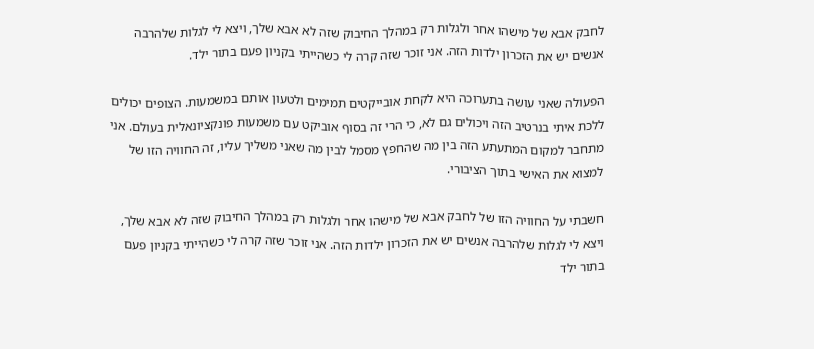לחבק אבא של מישהו אחר ולגלות רק במהלך החיבוק שזה לא אבא שלך, ויצא לי לגלות שלהרבה אנשים יש את הזכרון ילדות הזה. אני זוכר שזה קרה לי כשהייתי בקניון פעם בתור ילד.

הפעולה שאני עושה בתערוכה היא לקחת אובייקטים תמימים ולטעון אותם במשמעות. הצופים יכולים ללכת איתי בנרטיב הזה ויכולים גם לא, כי הרי זה בסוף אוביקט עם משמעות פונקציונאלית בעולם. אני מתחבר למקום המתעתע הזה בין מה שהחפץ מסמל לבין מה שאני משליך עליו, זה החוויה הזו של למצוא את האישי בתוך הציבורי.

חשבתי על החוויה הזו של לחבק אבא של מישהו אחר ולגלות רק במהלך החיבוק שזה לא אבא שלך, ויצא לי לגלות שלהרבה אנשים יש את הזכרון ילדות הזה. אני זוכר שזה קרה לי כשהייתי בקניון פעם בתור ילד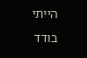הייתי בודד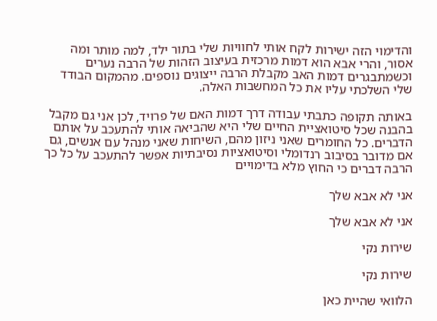והדימוי הזה ישירות לקח אותי לחוויות שלי בתור ילד, למה מותר ומה אסור, והרי אבא הוא דמות מרכזית בעיצוב הזהות של הרבה נערים וכשמתבגרים דמות האב מקבלת הרבה ייצוגים נוספים. מהמקום הבודד שלי השלכתי עליו את כל המחשבות האלה.

באותה תקופה כתבתי עבודה דרך דמות האם של פרויד, לכן אני גם מקבל בהבנה שכל סיטואציית החיים שלי היא שהביאה אותי להתעכב על אותם הדברים. כל החומרים שאני ניזון מהם, השיחות שאני מנהל עם אנשים, גם אם מדובר בסיבוב רנדומלי וסיטואציות נסיבתיות אפשר להתעכב על כל כך הרבה דברים כי החוץ מלא בדימויים

אני לא אבא שלך

אני לא אבא שלך

שירות נקי

שירות נקי

הלוואי שהיית כאן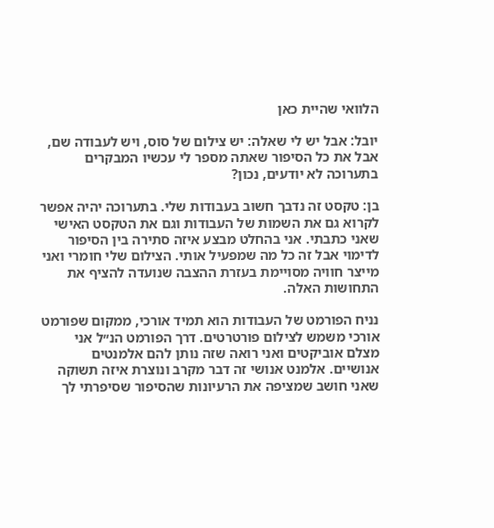הלוואי שהיית כאן

יובל: אבל יש לי שאלה: יש צילום של סוס, ויש לעבודה שם, אבל את כל הסיפור שאתה מספר לי עכשיו המבקרים בתערוכה לא יודעים, נכון?

בן: טקסט זה נדבך חשוב בעבודות שלי. בתערוכה יהיה אפשר לקרוא גם את השמות של העבודות וגם את הטקסט האישי שאני כתבתי. אני בהחלט מבצע איזה סתירה בין הסיפור לדימוי אבל זה כל מה שמפעיל אותי. הצילום שלי חומרי ואני מייצר חוויה מסויימת בעזרת ההצבה שנועדה להציף את התחושות האלה.

נניח הפורמט של העבודות הוא תמיד אורכי, ממקום שפורמט אורכי משמש לצילום פורטרטים. דרך הפורמט הנ״ל אני מצלם אוביקטים ואני רואה שזה נותן להם אלמנטים אנושיים. אלמנט אנושי זה דבר מקרב ונוצרת איזה תשוקה שאני חושב שמציפה את הרעיונות שהסיפור שסיפרתי לך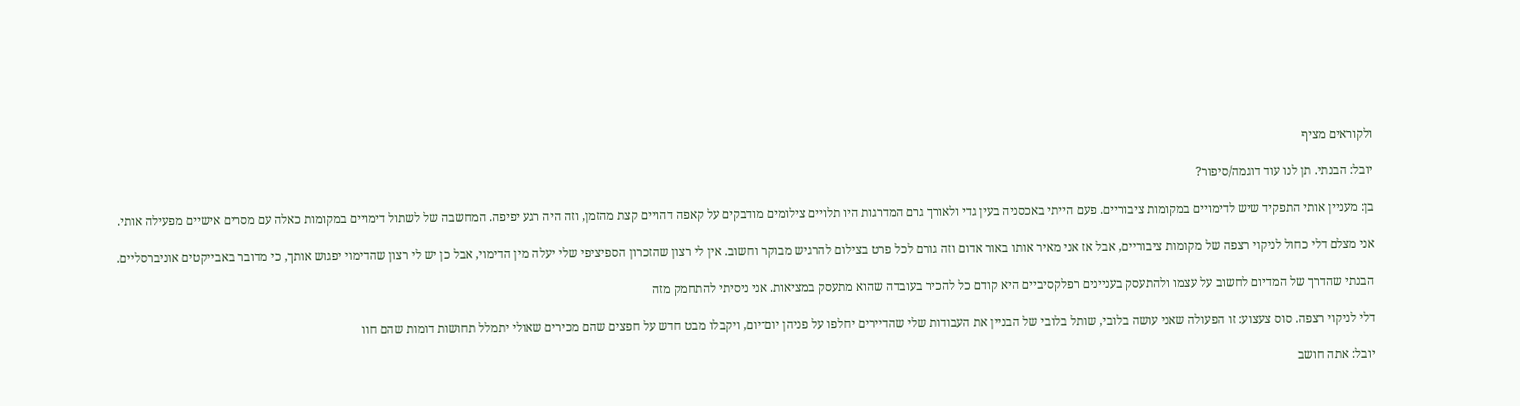ולקוראים מציף

יובל: הבנתי. תן לנו עוד דוגמה/סיפור?

בן: מעניין אותי התפקיד שיש לדימויים במקומות ציבוריים. פעם הייתי באכסניה בעין גדי ולאורך גרם המדרגות היו תלויים צילומים מודבקים על קאפה דהויים קצת מהזמן, וזה היה רגע יפיפה. המחשבה של לשתול דימויים במקומות כאלה עם מסרים אישיים מפעילה אותי.

אני מצלם דלי כחול לניקוי רצפה של מקומות ציבוריים, אבל אז אני מאיר אותו באור אדום וזה גורם לכל פרט בצילום להרגיש מבוקר וחשוב. אין לי רצון שהזכרון הספיציפי שלי יעלה מין הדימוי, אבל כן יש לי רצון שהדימוי יפגוש אותך, כי מדובר באבייקטים אוניברסליים.

הבנתי שהדרך של המדיום לחשוב על עצמו ולהתעסק בעניינים רפלקסיביים היא קודם כל להכיר בעובדה שהוא מתעסק במציאות. אני ניסיתי להתחמק מזה

דלי לניקוי רצפה. סוס צעצוע: זו הפעולה שאני עושה בלובי, שותל בלובי של הבניין את העבודות שלי שהדיירים יחלפו על פניהן יום־יום, ויקבלו מבט חדש על חפצים שהם מכירים שאולי יתמלל תחושות דומות שהם חוו

יובל: אתה חושב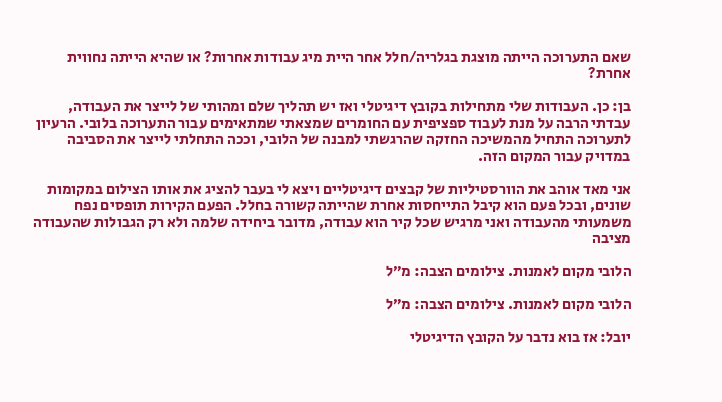שאם התערוכה הייתה מוצגת בגלריה/חלל אחר היית מיג עבודות אחרות? או שהיא הייתה נחווית אחרת?

בן: כן. העבודות שלי מתחילות בקובץ דיגיטלי ואז יש תהליך שלם ומהותי של לייצר את העבודה, עבדתי הרבה על מנת לעבוד ספציפית עם החומרים שמצאתי שמתאימים עבור התערוכה בלובי. הרעיון לתערוכה התחיל מהמשיכה החזקה שהרגשתי למבנה של הלובי, וככה התחלתי לייצר את הסביבה במדויק עבור המקום הזה.

אני מאד אוהב את הוורסטיליות של קבצים דיגיטליים ויצא לי בעבר להציג את אותו הצילום במקומות שונים, ובכל פעם הוא קיבל התייחסות אחרת שהייתה קשורה בחלל. הפעם הקירות תופסים נפח משמעותי מהעבודה ואני מרגיש שכל קיר הוא עבודה, מדובר ביחידה שלמה ולא רק הגבולות שהעבודה מציבה

הלובי מקום לאמנות. צילומים הצבה: מ״ל

הלובי מקום לאמנות. צילומים הצבה: מ״ל

יובל: אז בוא נדבר על הקובץ הדיגיטלי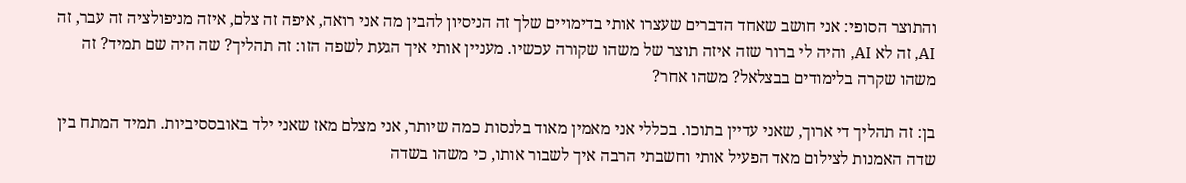והתוצר הסופי: אני חושב שאחד הדברים שעצרו אותי בדימויים שלך זה הניסיון להבין מה אני רואה, איפה זה צלם, איזה מניפולציה זה עבר, זה AI, זה לא AI, והיה לי ברור שזה איזה תוצר של משהו שקורה עכשיו. מעניין אותי איך הגעת לשפה הזו: זה תהליך? שה היה שם תמיד? זה משהו שקרה בלימודים בבצלאל? משהו אחר?

בן: זה תהליך די ארוך, שאני עדיין בתוכו. בכללי אני מאמין מאוד בלנסות כמה שיותר, אני מצלם מאז שאני ילד באובססיביות. תמיד המתח בין שדה האמנות לצילום מאד הפעיל אותי וחשבתי הרבה איך לשבור אותו, כי משהו בשדה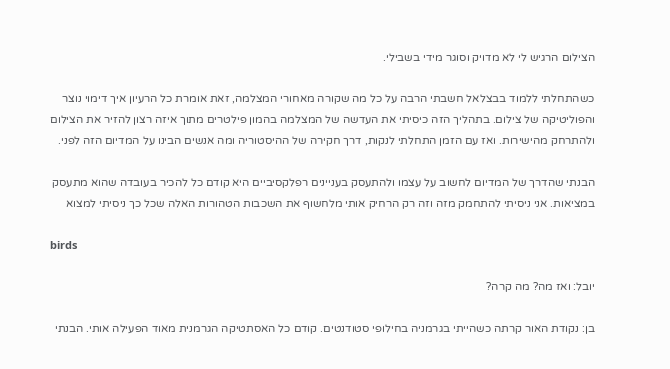הצילום הרגיש לי לא מדויק וסוגר מידי בשבילי.

כשהתחלתי ללמוד בבצלאל חשבתי הרבה על כל מה שקורה מאחורי המצלמה, זאת אומרת כל הרעיון איך דימוי נוצר והפוליטיקה של צילום. בתהליך הזה כיסיתי את העדשה של המצלמה בהמון פילטרים מתוך איזה רצון להזיר את הצילום ולהתרחק מהישירות. ואז עם הזמן התחלתי לנקות, דרך חקירה של ההיסטוריה ומה אנשים הבינו על המדיום הזה לפני.

הבנתי שהדרך של המדיום לחשוב על עצמו ולהתעסק בעניינים רפלקסיביים היא קודם כל להכיר בעובדה שהוא מתעסק במציאות. אני ניסיתי להתחמק מזה וזה רק הרחיק אותי מלחשוף את השכבות הטהורות האלה שכל כך ניסיתי למצוא

birds

יובל: ואז מה? מה קרה?

בן: נקודת האור קרתה כשהייתי בגרמניה בחילופי סטודנטים. קודם כל האסתטיקה הגרמנית מאוד הפעילה אותי. הבנתי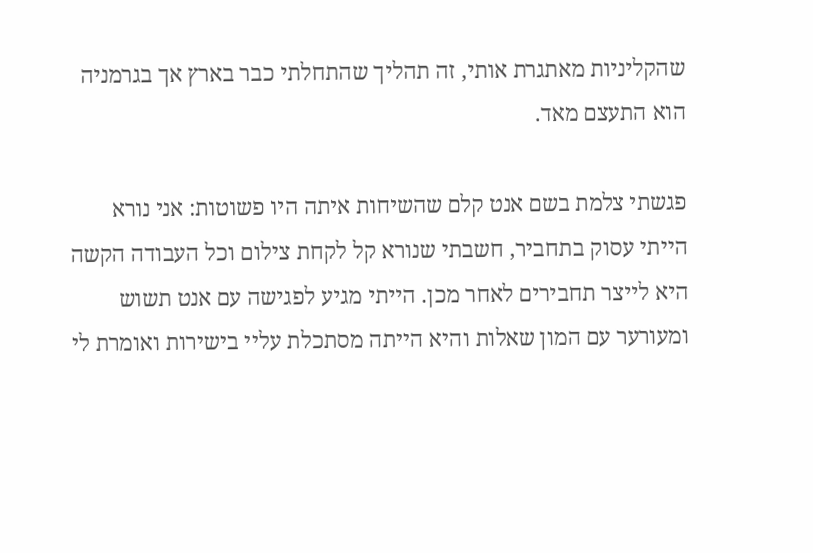שהקליניות מאתגרת אותי, זה תהליך שהתחלתי כבר בארץ אך בגרמניה הוא התעצם מאד.

פגשתי צלמת בשם אנט קלם שהשיחות איתה היו פשוטות: אני נורא הייתי עסוק בתחביר, חשבתי שנורא קל לקחת צילום וכל העבודה הקשה היא לייצר תחבירים לאחר מכן. הייתי מגיע לפגישה עם אנט תשוש ומעורער עם המון שאלות והיא הייתה מסתכלת עליי בישירות ואומרת לי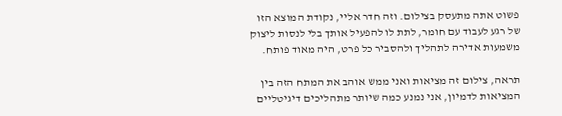פשוט אתה מתעסק בצילום. וזה חדר אליי, נקודת המוצא הזו של רגע לעבוד עם חומר, לתת לו להפעיל אותך בלי לנסות ליצוק משמעות אדירה לתהליך ולהסביר כל פרט, היה מאוד פותח.

תראה, צילום זה מציאות ואני ממש אוהב את המתח הזה בין המציאות לדמיון, אני נמנע כמה שיותר מתהליכים דיגיטליים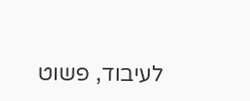לעיבוד, פשוט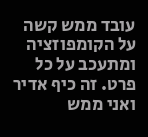עובד ממש קשה על הקומפוזציה ומתעכב על כל פרט. זה כיף אדיר ואני ממש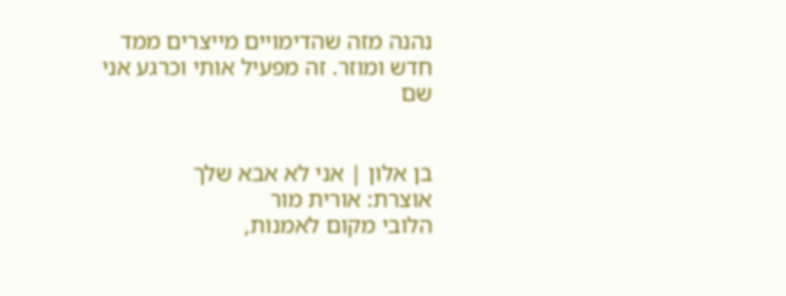נהנה מזה שהדימויים מייצרים ממד חדש ומוזר. זה מפעיל אותי וכרגע אני שם


בן אלון | אני לא אבא שלך
אוצרת: אורית מור
הלובי מקום לאמנות,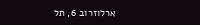ארלוזרוב 6, תל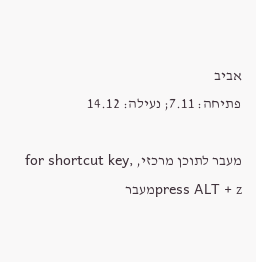אביב
פתיחה: 7.11; נעילה: 14.12

מעבר לתוכן מרכזי, for shortcut key, press ALT + zמעבר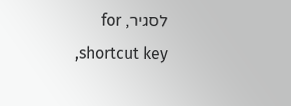לסגיר, for shortcut key,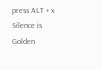press ALT + x
Silence is Golden